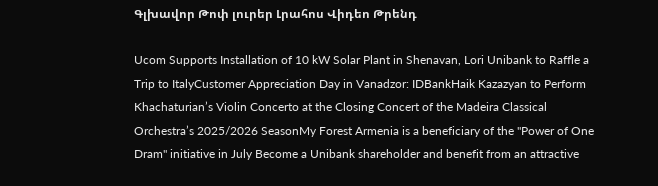Գլխավոր Թոփ լուրեր Լրահոս Վիդեո Թրենդ

Ucom Supports Installation of 10 kW Solar Plant in Shenavan, Lori Unibank to Raffle a Trip to ItalyCustomer Appreciation Day in Vanadzor: IDBankHaik Kazazyan to Perform Khachaturian’s Violin Concerto at the Closing Concert of the Madeira Classical Orchestra’s 2025/2026 SeasonMy Forest Armenia is a beneficiary of the "Power of One Dram" initiative in July Become a Unibank shareholder and benefit from an attractive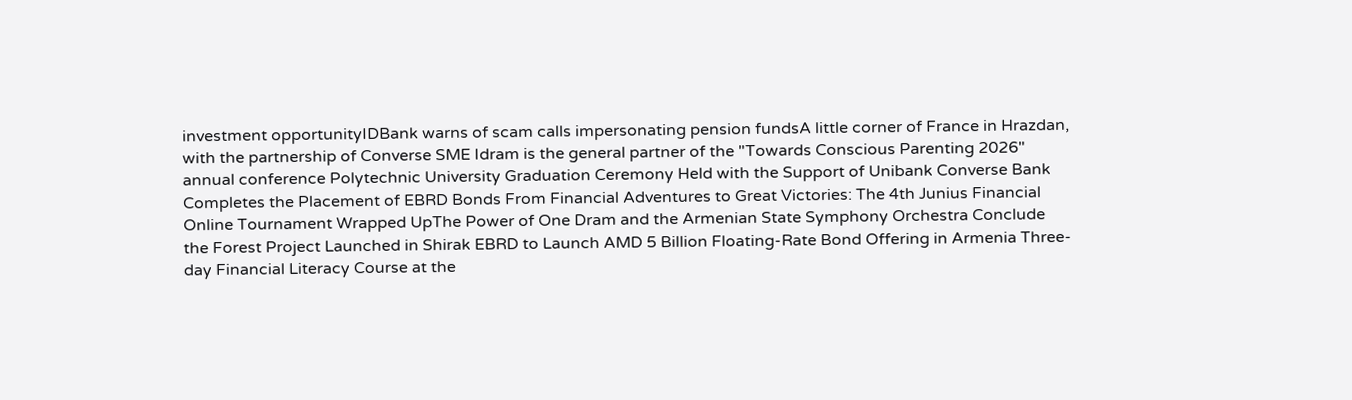investment opportunityIDBank warns of scam calls impersonating pension fundsA little corner of France in Hrazdan, with the partnership of Converse SME Idram is the general partner of the "Towards Conscious Parenting 2026" annual conference Polytechnic University Graduation Ceremony Held with the Support of Unibank Converse Bank Completes the Placement of EBRD Bonds From Financial Adventures to Great Victories: The 4th Junius Financial Online Tournament Wrapped UpThe Power of One Dram and the Armenian State Symphony Orchestra Conclude the Forest Project Launched in Shirak EBRD to Launch AMD 5 Billion Floating-Rate Bond Offering in Armenia Three-day Financial Literacy Course at the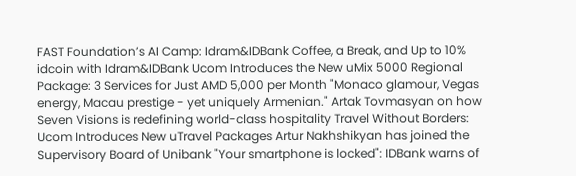FAST Foundation’s AI Camp: Idram&IDBank Coffee, a Break, and Up to 10% idcoin with Idram&IDBank Ucom Introduces the New uMix 5000 Regional Package: 3 Services for Just AMD 5,000 per Month "Monaco glamour, Vegas energy, Macau prestige - yet uniquely Armenian." Artak Tovmasyan on how Seven Visions is redefining world-class hospitality Travel Without Borders: Ucom Introduces New uTravel Packages Artur Nakhshikyan has joined the Supervisory Board of Unibank "Your smartphone is locked": IDBank warns of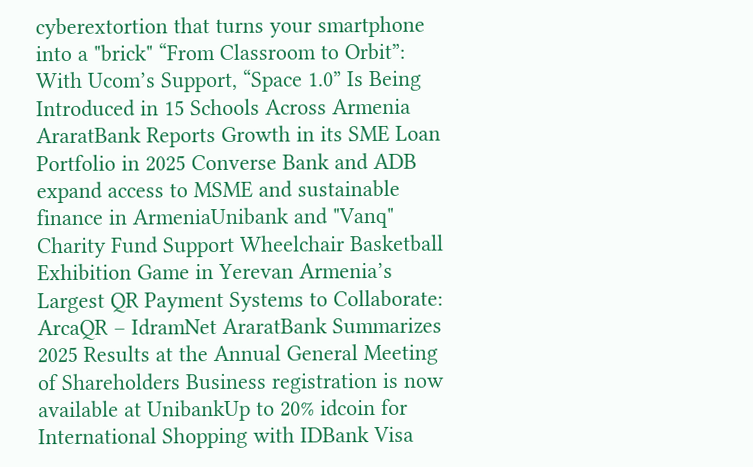cyberextortion that turns your smartphone into a "brick" “From Classroom to Orbit”: With Ucom’s Support, “Space 1.0” Is Being Introduced in 15 Schools Across Armenia AraratBank Reports Growth in its SME Loan Portfolio in 2025 Converse Bank and ADB expand access to MSME and sustainable finance in ArmeniaUnibank and "Vanq" Charity Fund Support Wheelchair Basketball Exhibition Game in Yerevan Armenia’s Largest QR Payment Systems to Collaborate: ArcaQR – IdramNet AraratBank Summarizes 2025 Results at the Annual General Meeting of Shareholders Business registration is now available at UnibankUp to 20% idcoin for International Shopping with IDBank Visa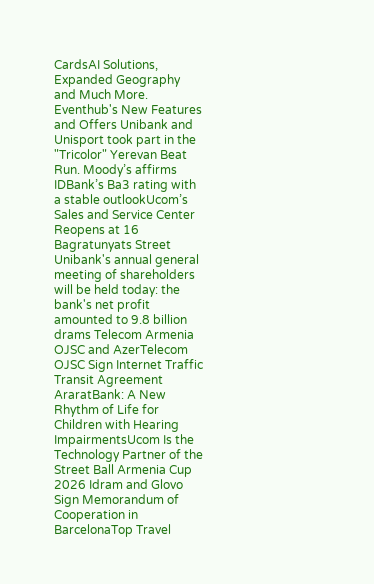CardsAI Solutions, Expanded Geography and Much More. Eventhub's New Features and Offers Unibank and Unisport took part in the "Tricolor" Yerevan Beat Run. Moody’s affirms IDBank’s Ba3 rating with a stable outlookUcom’s Sales and Service Center Reopens at 16 Bagratunyats Street Unibank's annual general meeting of shareholders will be held today: the bank's net profit amounted to 9.8 billion drams Telecom Armenia OJSC and AzerTelecom OJSC Sign Internet Traffic Transit Agreement AraratBank: A New Rhythm of Life for Children with Hearing ImpairmentsUcom Is the Technology Partner of the Street Ball Armenia Cup 2026 Idram and Glovo Sign Memorandum of Cooperation in BarcelonaTop Travel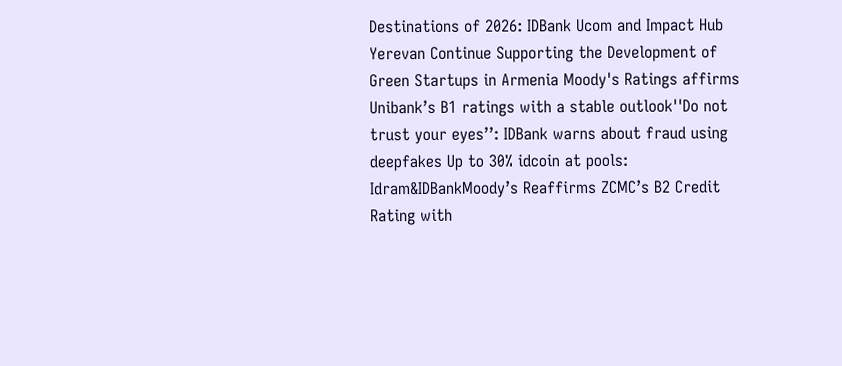Destinations of 2026: IDBank Ucom and Impact Hub Yerevan Continue Supporting the Development of Green Startups in Armenia Moody's Ratings affirms Unibank’s B1 ratings with a stable outlook''Do not trust your eyes’’: IDBank warns about fraud using deepfakes Up to 30% idcoin at pools: Idram&IDBankMoody’s Reaffirms ZCMC’s B2 Credit Rating with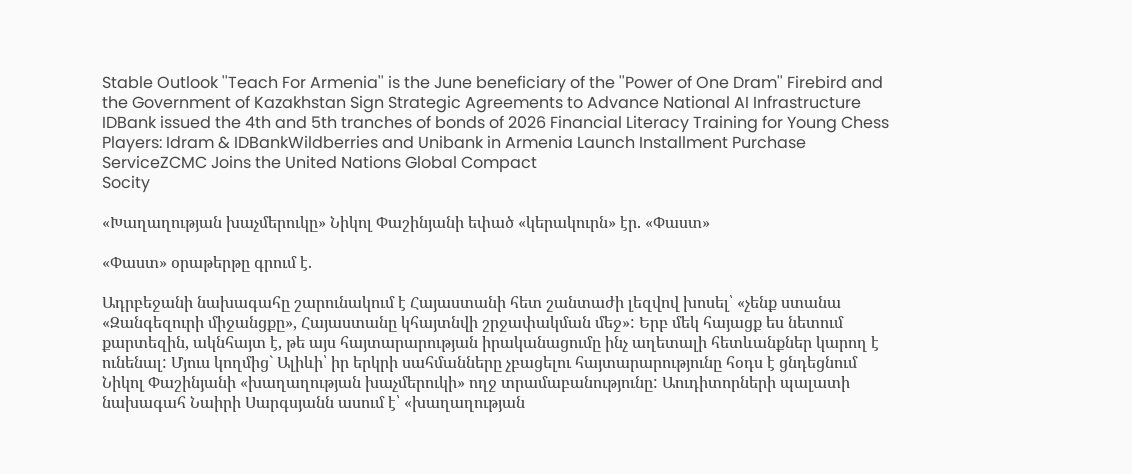Stable Outlook ''Teach For Armenia'' is the June beneficiary of the ''Power of One Dram'' Firebird and the Government of Kazakhstan Sign Strategic Agreements to Advance National AI Infrastructure IDBank issued the 4th and 5th tranches of bonds of 2026 Financial Literacy Training for Young Chess Players: Idram & IDBankWildberries and Unibank in Armenia Launch Installment Purchase ServiceZCMC Joins the United Nations Global Compact
Socity

«Խաղաղության խաչմերուկը» Նիկոլ Փաշինյանի եփած «կերակուրն» էր. «Փաստ»

«Փաստ» օրաթերթը գրում է.

Ադրբեջանի նախագահը շարունակում է Հայաստանի հետ շանտաժի լեզվով խոսել՝ «չենք ստանա «Զանգեզուրի միջանցքը», Հայաստանը կհայտնվի շրջափակման մեջ»: Երբ մեկ հայացք ես նետում քարտեզին, ակնհայտ է, թե այս հայտարարության իրականացումը ինչ աղետալի հետևանքներ կարող է ունենալ: Մյուս կողմից` Ալիևի՝ իր երկրի սահմանները չբացելու հայտարարությունը հօդս է ցնդեցնում Նիկոլ Փաշինյանի «խաղաղության խաչմերուկի» ողջ տրամաբանությունը: Աուդիտորների պալատի նախագահ Նաիրի Սարգսյանն ասում է՝ «խաղաղության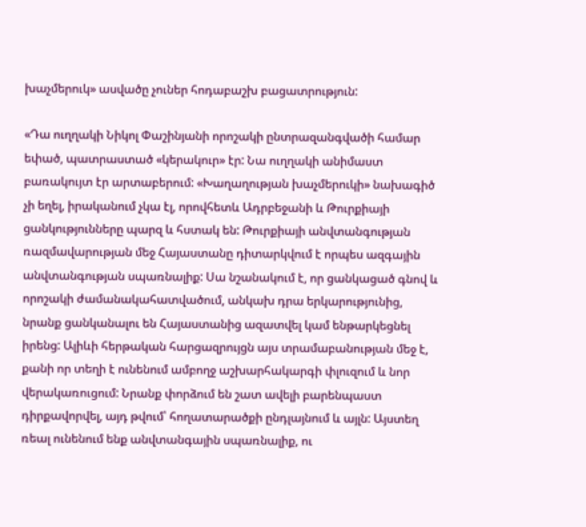խաչմերուկ» ասվածը չուներ հոդաբաշխ բացատրություն:

«Դա ուղղակի Նիկոլ Փաշինյանի որոշակի ընտրազանգվածի համար եփած, պատրաստած «կերակուր» էր: Նա ուղղակի անիմաստ բառակույտ էր արտաբերում: «Խաղաղության խաչմերուկի» նախագիծ չի եղել, իրականում չկա էլ, որովհետև Ադրբեջանի և Թուրքիայի ցանկությունները պարզ և հստակ են: Թուրքիայի անվտանգության ռազմավարության մեջ Հայաստանը դիտարկվում է որպես ազգային անվտանգության սպառնալիք: Սա նշանակում է, որ ցանկացած գնով և որոշակի ժամանակահատվածում, անկախ դրա երկարությունից, նրանք ցանկանալու են Հայաստանից ազատվել կամ ենթարկեցնել իրենց: Ալիևի հերթական հարցազրույցն այս տրամաբանության մեջ է, քանի որ տեղի է ունենում ամբողջ աշխարհակարգի փլուզում և նոր վերակառուցում: Նրանք փորձում են շատ ավելի բարենպաստ դիրքավորվել, այդ թվում՝ հողատարածքի ընդլայնում և այլն: Այստեղ ռեալ ունենում ենք անվտանգային սպառնալիք, ու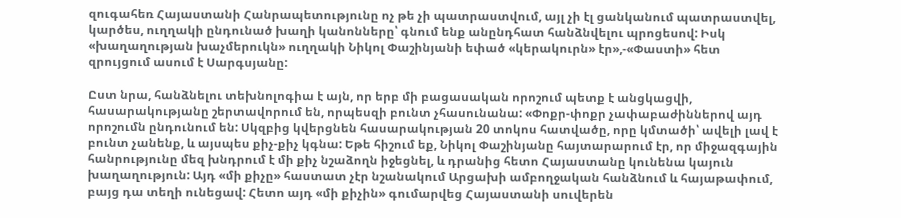զուգահեռ Հայաստանի Հանրապետությունը ոչ թե չի պատրաստվում, այլ չի էլ ցանկանում պատրաստվել, կարծես, ուղղակի ընդունած խաղի կանոնները՝ գնում ենք անընդհատ հանձնվելու պրոցեսով: Իսկ «խաղաղության խաչմերուկն» ուղղակի Նիկոլ Փաշինյանի եփած «կերակուրն» էր»,-«Փաստի» հետ զրույցում ասում է Սարգսյանը:

Ըստ նրա, հանձնելու տեխնոլոգիա է այն, որ երբ մի բացասական որոշում պետք է անցկացվի, հասարակությանը շերտավորում են, որպեսզի բունտ չհասունանա: «Փոքր-փոքր չափաբաժիններով այդ որոշումն ընդունում են: Սկզբից կվերցնեն հասարակության 20 տոկոս հատվածը, որը կմտածի՝ ավելի լավ է բունտ չանենք, և այսպես քիչ-քիչ կգնա: Եթե հիշում եք, Նիկոլ Փաշինյանը հայտարարում էր, որ միջազգային հանրությունը մեզ խնդրում է մի քիչ նշաձողն իջեցնել, և դրանից հետո Հայաստանը կունենա կայուն խաղաղություն: Այդ «մի քիչը» հաստատ չէր նշանակում Արցախի ամբողջական հանձնում և հայաթափում, բայց դա տեղի ունեցավ: Հետո այդ «մի քիչին» գումարվեց Հայաստանի սուվերեն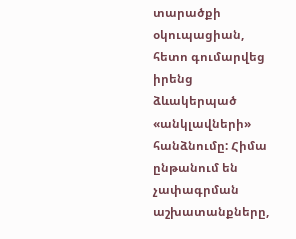տարածքի օկուպացիան, հետո գումարվեց իրենց ձևակերպած «անկլավների» հանձնումը: Հիմա ընթանում են չափագրման աշխատանքները,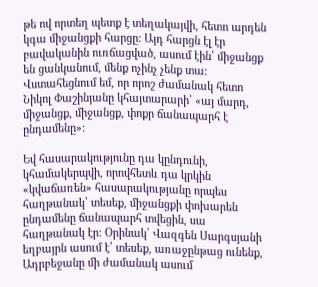թե ով որտեղ պետք է տեղակայվի, հետո արդեն կգա միջանցքի հարցը: Այդ հարցն էլ էր բավականին ուռճացված, ասում էին՝ միջանցք են ցանկանում, մենք ոչինչ չենք տա: Վստահեցնում եմ, որ որոշ ժամանակ հետո Նիկոլ Փաշինյանը կհայտարարի՝ «այ մարդ, միջանցք, միջանցք, փոքր ճանապարհ է ընդամենը»:

Եվ հասարակությունը դա կընդունի, կհամակերպվի, որովհետև դա կրկին «կվաճառեն» հասարակությանը որպես հաղթանակ՝ տեսեք, միջանցքի փոխարեն ընդամենը ճանապարհ տվեցին, սա հաղթանակ էր: Օրինակ՝ Վազգեն Սարգսյանի եղբայրն ասում է՝ տեսեք, առաջընթաց ունենք, Ադրբեջանը մի ժամանակ ասում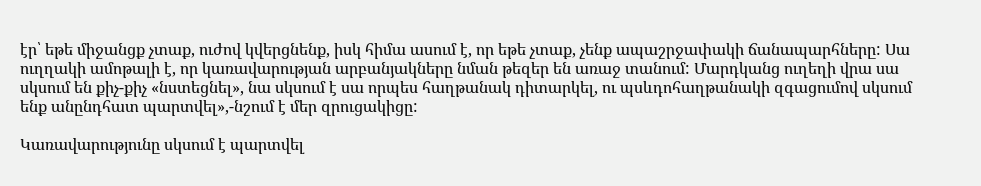էր՝ եթե միջանցք չտաք, ուժով կվերցնենք, իսկ հիմա ասում է, որ եթե չտաք, չենք ապաշրջափակի ճանապարհները: Սա ուղղակի ամոթալի է, որ կառավարության արբանյակները նման թեզեր են առաջ տանում: Մարդկանց ուղեղի վրա սա սկսում են քիչ-քիչ «նստեցնել», նա սկսում է սա որպես հաղթանակ դիտարկել, ու պսևդոհաղթանակի զգացումով սկսում ենք անընդհատ պարտվել»,-նշում է մեր զրուցակիցը:

Կառավարությունը սկսում է պարտվել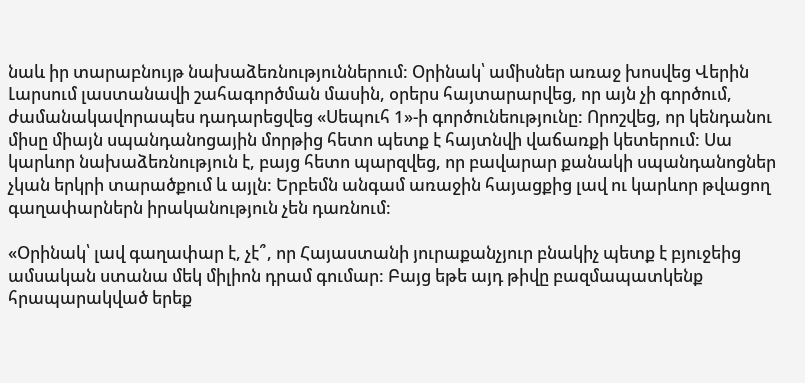նաև իր տարաբնույթ նախաձեռնություններում: Օրինակ՝ ամիսներ առաջ խոսվեց Վերին Լարսում լաստանավի շահագործման մասին, օրերս հայտարարվեց, որ այն չի գործում, ժամանակավորապես դադարեցվեց «Սեպուհ 1»-ի գործունեությունը: Որոշվեց, որ կենդանու միսը միայն սպանդանոցային մորթից հետո պետք է հայտնվի վաճառքի կետերում: Սա կարևոր նախաձեռնություն է, բայց հետո պարզվեց, որ բավարար քանակի սպանդանոցներ չկան երկրի տարածքում և այլն: Երբեմն անգամ առաջին հայացքից լավ ու կարևոր թվացող գաղափարներն իրականություն չեն դառնում:

«Օրինակ՝ լավ գաղափար է, չէ՞, որ Հայաստանի յուրաքանչյուր բնակիչ պետք է բյուջեից ամսական ստանա մեկ միլիոն դրամ գումար: Բայց եթե այդ թիվը բազմապատկենք հրապարակված երեք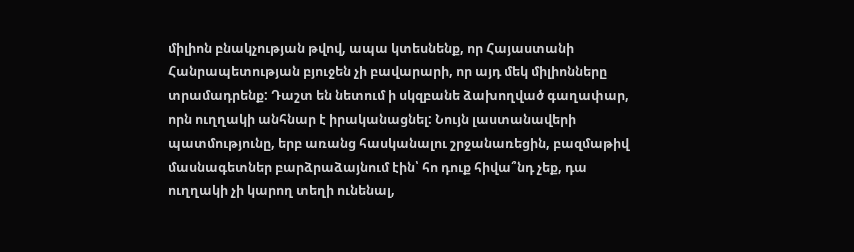միլիոն բնակչության թվով, ապա կտեսնենք, որ Հայաստանի Հանրապետության բյուջեն չի բավարարի, որ այդ մեկ միլիոնները տրամադրենք: Դաշտ են նետում ի սկզբանե ձախողված գաղափար, որն ուղղակի անհնար է իրականացնել: Նույն լաստանավերի պատմությունը, երբ առանց հասկանալու շրջանառեցին, բազմաթիվ մասնագետներ բարձրաձայնում էին՝ հո դուք հիվա՞նդ չեք, դա ուղղակի չի կարող տեղի ունենալ,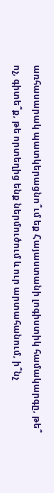առհասարակ պատկերացնո՞ւմ եք Հայաստանի լոգիստիկ համակարգը, թե՞ ոչ, գիտե՞ք, թե որտեղից ենք ներմուծում և ուր արտահանում, ի՞նչ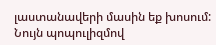լաստանավերի մասին եք խոսում: Նույն պոպուլիզմով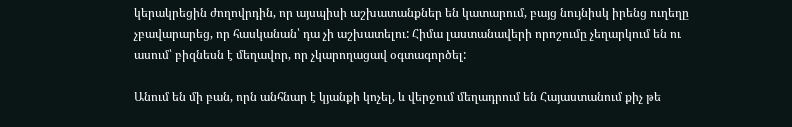կերակրեցին ժողովրդին, որ այսպիսի աշխատանքներ են կատարում, բայց նույնիսկ իրենց ուղեղը չբավարարեց, որ հասկանան՝ դա չի աշխատելու: Հիմա լաստանավերի որոշումը չեղարկում են ու ասում՝ բիզնեսն է մեղավոր, որ չկարողացավ օգտագործել:

Անում են մի բան, որն անհնար է կյանքի կոչել, և վերջում մեղադրում են Հայաստանում քիչ թե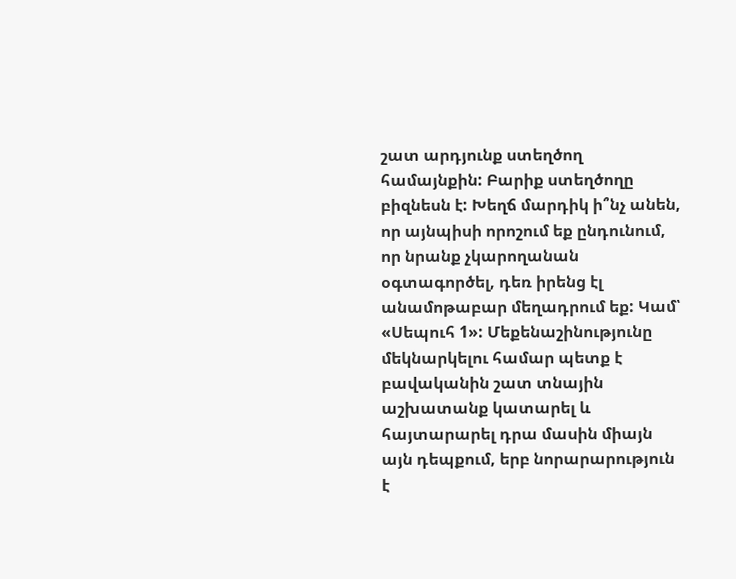շատ արդյունք ստեղծող համայնքին: Բարիք ստեղծողը բիզնեսն է: Խեղճ մարդիկ ի՞նչ անեն, որ այնպիսի որոշում եք ընդունում, որ նրանք չկարողանան օգտագործել, դեռ իրենց էլ անամոթաբար մեղադրում եք: Կամ՝ «Սեպուհ 1»: Մեքենաշինությունը մեկնարկելու համար պետք է բավականին շատ տնային աշխատանք կատարել և հայտարարել դրա մասին միայն այն դեպքում, երբ նորարարություն է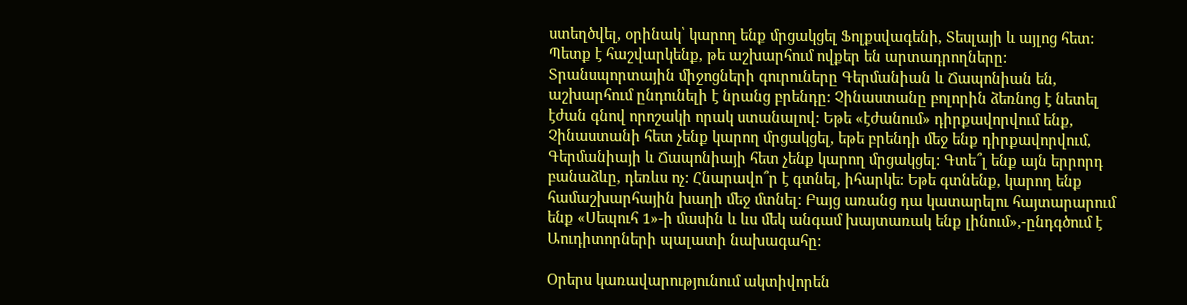ստեղծվել, օրինակ՝ կարող ենք մրցակցել Ֆոլքսվագենի, Տեսլայի և այլոց հետ: Պետք է հաշվարկենք, թե աշխարհում ովքեր են արտադրողները: Տրանսպորտային միջոցների գուրուները Գերմանիան և Ճապոնիան են, աշխարհում ընդունելի է նրանց բրենդը: Չինաստանը բոլորին ձեռնոց է նետել էժան գնով որոշակի որակ ստանալով: Եթե «էժանում» դիրքավորվում ենք, Չինաստանի հետ չենք կարող մրցակցել, եթե բրենդի մեջ ենք դիրքավորվում, Գերմանիայի և Ճապոնիայի հետ չենք կարող մրցակցել: Գտե՞լ ենք այն երրորդ բանաձևը, դեռևս ոչ: Հնարավո՞ր է գտնել, իհարկե: Եթե գտնենք, կարող ենք համաշխարհային խաղի մեջ մտնել: Բայց առանց դա կատարելու հայտարարում ենք «Սեպուհ 1»-ի մասին և ևս մեկ անգամ խայտառակ ենք լինում»,-ընդգծում է Աուդիտորների պալատի նախագահը:

Օրերս կառավարությունում ակտիվորեն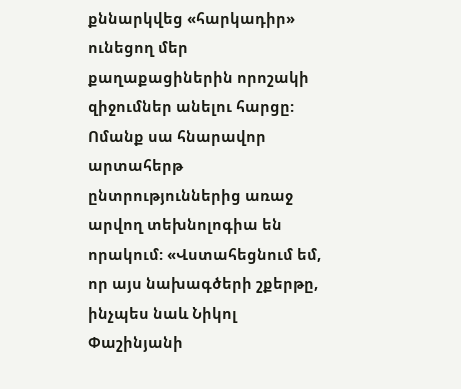քննարկվեց «հարկադիր» ունեցող մեր քաղաքացիներին որոշակի զիջումներ անելու հարցը: Ոմանք սա հնարավոր արտահերթ ընտրություններից առաջ արվող տեխնոլոգիա են որակում: «Վստահեցնում եմ, որ այս նախագծերի շքերթը, ինչպես նաև Նիկոլ Փաշինյանի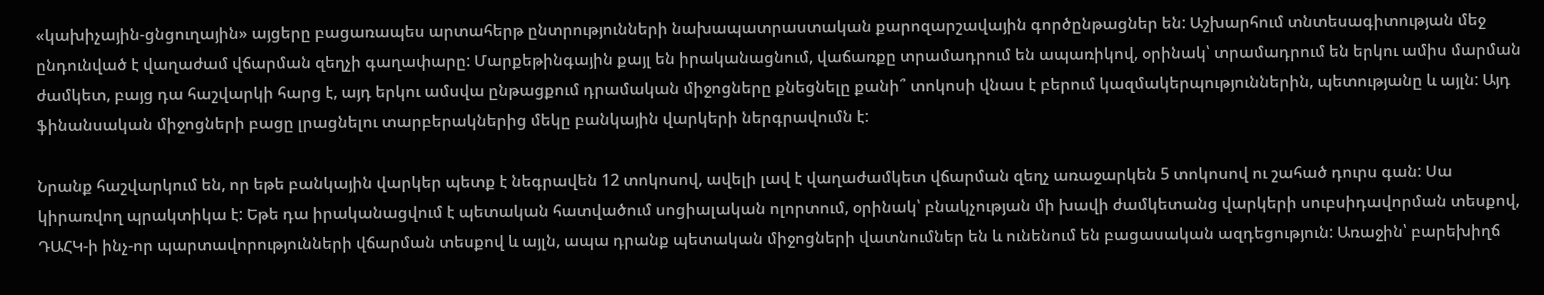«կախիչային-ցնցուղային» այցերը բացառապես արտահերթ ընտրությունների նախապատրաստական քարոզարշավային գործընթացներ են: Աշխարհում տնտեսագիտության մեջ ընդունված է վաղաժամ վճարման զեղչի գաղափարը: Մարքեթինգային քայլ են իրականացնում, վաճառքը տրամադրում են ապառիկով, օրինակ՝ տրամադրում են երկու ամիս մարման ժամկետ, բայց դա հաշվարկի հարց է, այդ երկու ամսվա ընթացքում դրամական միջոցները քնեցնելը քանի՞ տոկոսի վնաս է բերում կազմակերպություններին, պետությանը և այլն: Այդ ֆինանսական միջոցների բացը լրացնելու տարբերակներից մեկը բանկային վարկերի ներգրավումն է:

Նրանք հաշվարկում են, որ եթե բանկային վարկեր պետք է նեգրավեն 12 տոկոսով, ավելի լավ է վաղաժամկետ վճարման զեղչ առաջարկեն 5 տոկոսով ու շահած դուրս գան: Սա կիրառվող պրակտիկա է: Եթե դա իրականացվում է պետական հատվածում սոցիալական ոլորտում, օրինակ՝ բնակչության մի խավի ժամկետանց վարկերի սուբսիդավորման տեսքով, ԴԱՀԿ-ի ինչ-որ պարտավորությունների վճարման տեսքով և այլն, ապա դրանք պետական միջոցների վատնումներ են և ունենում են բացասական ազդեցություն: Առաջին՝ բարեխիղճ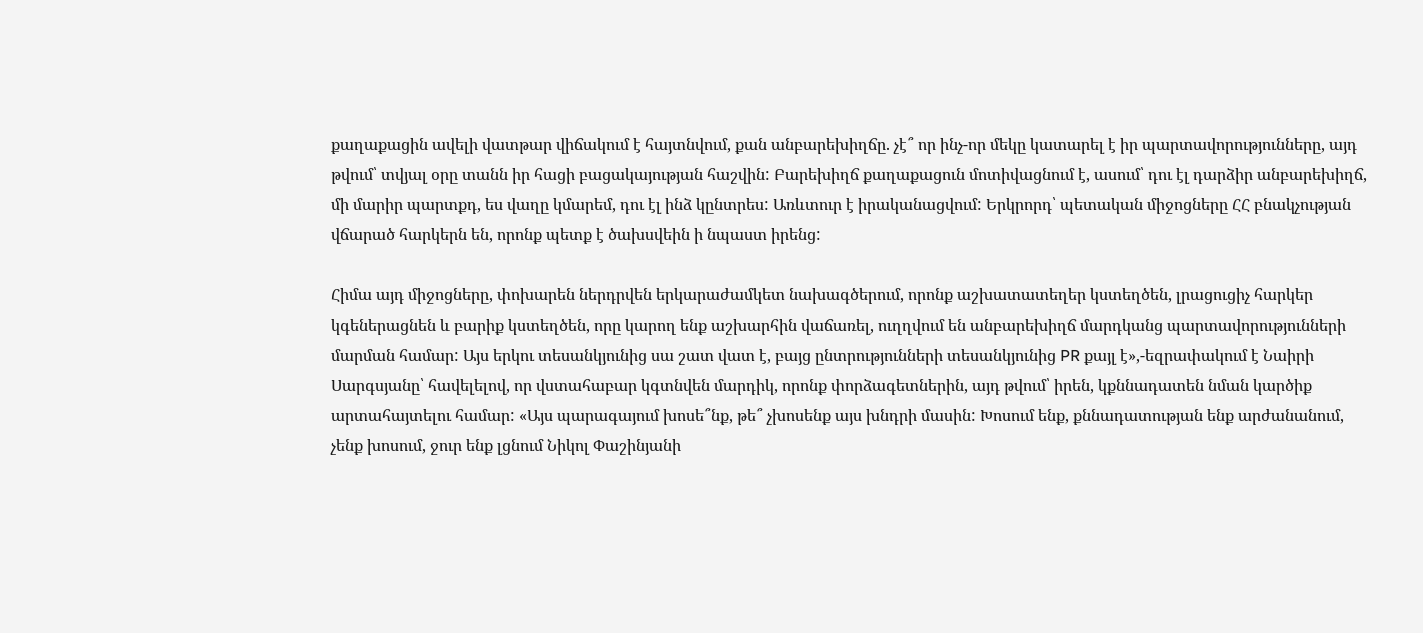քաղաքացին ավելի վատթար վիճակում է հայտնվում, քան անբարեխիղճը. չէ՞ որ ինչ-որ մեկը կատարել է իր պարտավորությունները, այդ թվում՝ տվյալ օրը տանն իր հացի բացակայության հաշվին: Բարեխիղճ քաղաքացուն մոտիվացնում է, ասում՝ դու էլ դարձիր անբարեխիղճ, մի մարիր պարտքդ, ես վաղը կմարեմ, դու էլ ինձ կընտրես: Առևտուր է իրականացվում: Երկրորդ՝ պետական միջոցները ՀՀ բնակչության վճարած հարկերն են, որոնք պետք է ծախսվեին ի նպաստ իրենց:

Հիմա այդ միջոցները, փոխարեն ներդրվեն երկարաժամկետ նախագծերում, որոնք աշխատատեղեր կստեղծեն, լրացուցիչ հարկեր կգեներացնեն և բարիք կստեղծեն, որը կարող ենք աշխարհին վաճառել, ուղղվում են անբարեխիղճ մարդկանց պարտավորությունների մարման համար: Այս երկու տեսանկյունից սա շատ վատ է, բայց ընտրությունների տեսանկյունից PR քայլ է»,-եզրափակում է Նաիրի Սարգսյանը՝ հավելելով, որ վստահաբար կգտնվեն մարդիկ, որոնք փորձագետներին, այդ թվում՝ իրեն, կքննադատեն նման կարծիք արտահայտելու համար: «Այս պարագայում խոսե՞նք, թե՞ չխոսենք այս խնդրի մասին: Խոսում ենք, քննադատության ենք արժանանում, չենք խոսում, ջուր ենք լցնում Նիկոլ Փաշինյանի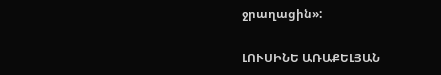ջրաղացին»:

ԼՈՒՍԻՆԵ ԱՌԱՔԵԼՅԱՆ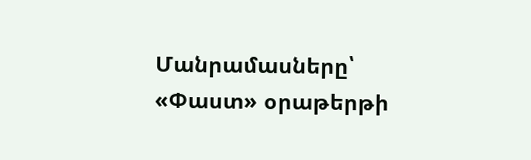Մանրամասները՝ «Փաստ» օրաթերթի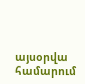այսօրվա համարում